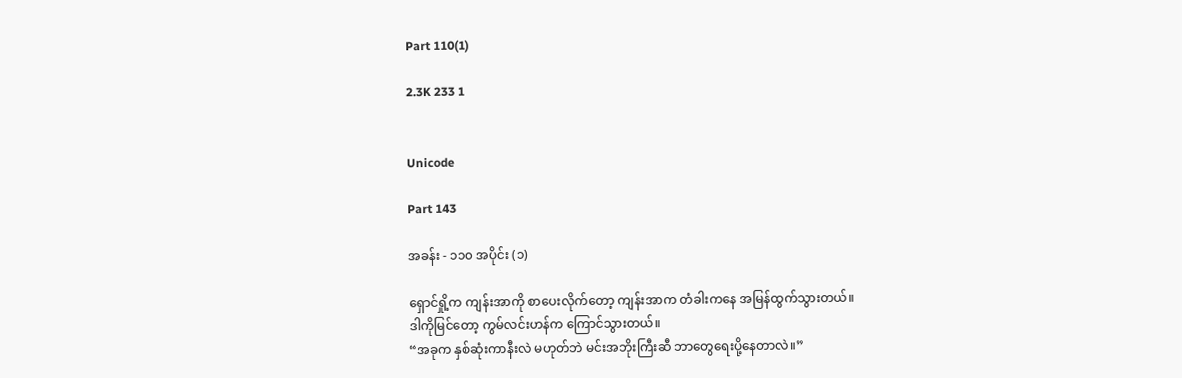Part 110(1)

2.3K 233 1


Unicode

Part 143

အခန်း - ၁၁၀ အပိုင်း (၁)

ရှောင်ရှို့က ကျန်းအာကို စာပေးလိုက်တော့ ကျန်းအာက တံခါးကနေ အမြန်ထွက်သွားတယ်။
ဒါကိုမြင်တော့ ကွမ်လင်းဟန်က ကြောင်သွားတယ်။
“အခုက နှစ်ဆုံးကာနီးလဲ မဟုတ်ဘဲ မင်းအဘိုးကြီးဆီ ဘာတွေရေးပို့နေတာလဲ။”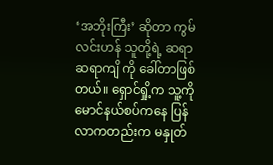‘အဘိုးကြီး’ ဆိုတာ ကွမ်လင်းဟန် သူတို့ရဲ့ ဆရာ ဆရာကျိ ကို ခေါ်တာဖြစ်တယ်။ ရှောင်ရှို့က သူ့ကို မောင်နယ်စပ်ကနေ ပြန်လာကတည်းက မနှုတ်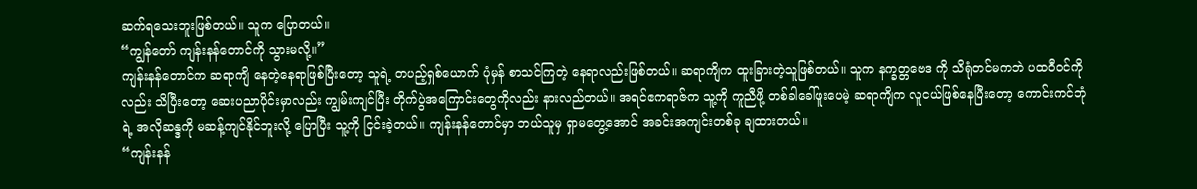ဆက်ရသေးဘူးဖြစ်တယ်။ သူက ပြောတယ်။
“ကျွန်တော် ကျန်းနန်တောင်ကို သွားမလို့။”
ကျန်းနန်တောင်က ဆရာကျိ နေတဲ့နေရာဖြစ်ပြီးတော့ သူရဲ့ တပည့်ရှစ်ယောက် ပုံမှန် စာသင်ကြတဲ့ နေရာလည်းဖြစ်တယ်။ ဆရာကျိက ထူးခြားတဲ့သူဖြစ်တယ်။ သူက နက္ခတ္တဗေဒ ကို သိရုံတင်မကဘဲ ပထဝီဝင်ကိုလည်း သိပြီးတော့ ဆေးပညာပိုင်းမှာလည်း ကျွမ်းကျင်ပြီး တိုက်ပွဲအကြောင်းတွေကိုလည်း နားလည်တယ်။ အရင်ဧကရာဇ်က သူ့ကို ကူညီဖို့ တစ်ခါခေါ်ဖူးပေမဲ့ ဆရာကျိက လူငယ်ဖြစ်နေပြီးတော့ ကောင်းကင်ဘုံရဲ့ အလိုဆန္ဒကို မဆန့်ကျင်နိုင်ဘူးလို့ ပြောပြီး သူ့ကို ငြင်းခဲ့တယ်။ ကျန်းနန်တောင်မှာ ဘယ်သူမှ ရှာမတွေ့အောင် အခင်းအကျင်းတစ်ခု ချထားတယ်။
“ကျန်းနန်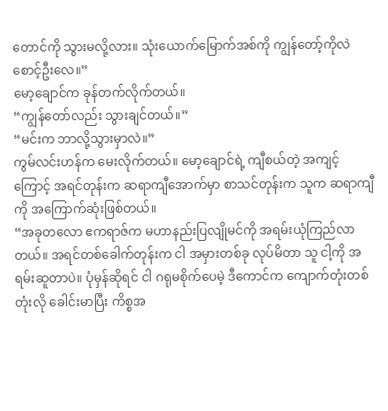တောင်ကို သွားမလို့လား။ သုံးယောက်မြောက်အစ်ကို ကျွန်တော့်ကိုလဲ စောင့်ဦးလေ။”
မော့ချောင်က ခုန်တက်လိုက်တယ်။
“ကျွန်တော်လည်း သွားချင်တယ်။”
“မင်းက ဘာလို့သွားမှာလဲ။”
ကွမ်လင်းဟန်က မေးလိုက်တယ်။ မော့ချောင်ရဲ့ ကျီစယ်တဲ့ အကျင့်ကြောင့် အရင်တုန်းက ဆရာကျီအောက်မှာ စာသင်တုန်းက သူက ဆရာကျီကို အကြောက်ဆုံးဖြစ်တယ်။
“အခုတလော ဧကရာဇ်က မဟာနည်းပြလျိုမင်ကို အရမ်းယုံကြည်လာတယ်။ အရင်တစ်ခေါက်တုန်းက ငါ အမှားတစ်ခု လုပ်မိတာ သူ ငါ့ကို အရမ်းဆူတာပဲ။ ပုံမှန်ဆိုရင် ငါ ဂရုမစိုက်ပေမဲ့ ဒီကောင်က ကျောက်တုံးတစ်တုံးလို ခေါင်းမာပြီး ကိစ္စအ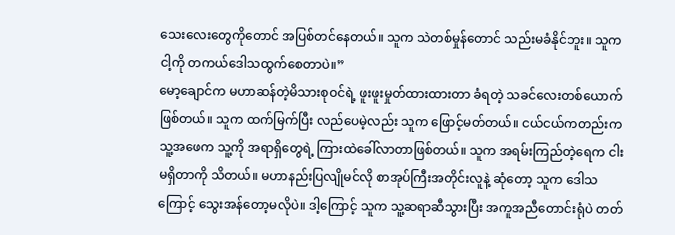သေးလေးတွေကိုတောင် အပြစ်တင်နေတယ်။ သူက သဲတစ်မှုန်တောင် သည်းမခံနိုင်ဘူး။ သူက ငါ့ကို တကယ်ဒေါသထွက်စေတာပဲ။”
မော့ချောင်က မဟာဆန်တဲ့မိသားစုဝင်ရဲ့ ဖူးဖူးမှုတ်ထားထားတာ ခံရတဲ့ သခင်လေးတစ်ယောက် ဖြစ်တယ်။ သူက ထက်မြက်ပြီး လည်ပေမဲ့လည်း သူက ဖြောင့်မတ်တယ်။ ငယ်ငယ်ကတည်းက သူ့အဖေက သူ့ကို အရာရှိတွေရဲ့ ကြားထဲခေါ်လာတာဖြစ်တယ်။ သူက အရမ်းကြည်တဲ့ရေက ငါးမရှိတာကို သိတယ်။ မဟာနည်းပြလျိုမင်လို စာအုပ်ကြီးအတိုင်းလူနဲ့ ဆုံတော့ သူက ဒေါသကြောင့် သွေးအန်တော့မလိုပဲ။ ဒါ့ကြောင့် သူက သူ့ဆရာဆီသွားပြီး အကူအညီတောင်းရုံပဲ တတ်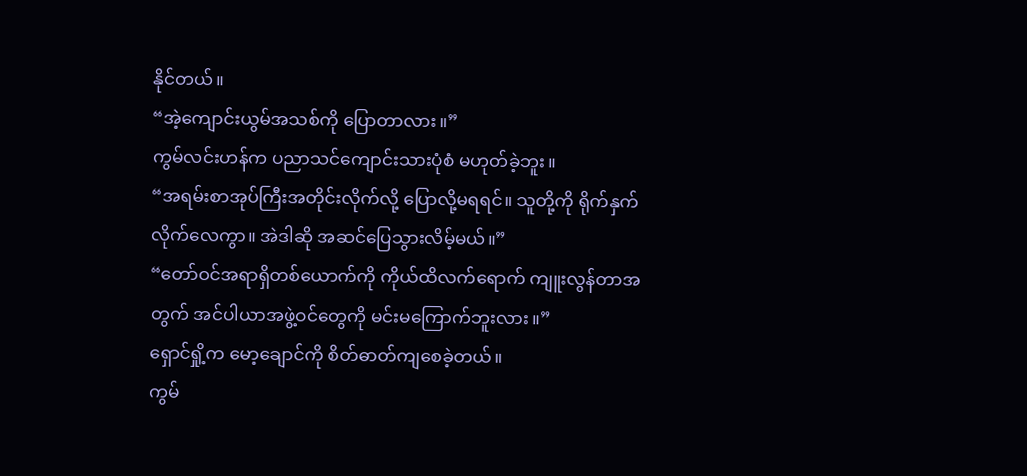နိုင်တယ်။
“အဲ့ကျောင်းယွမ်အသစ်ကို ပြောတာလား။”
ကွမ်လင်းဟန်က ပညာသင်ကျောင်းသားပုံစံ မဟုတ်ခဲ့ဘူး။
“အရမ်းစာအုပ်ကြီးအတိုင်းလိုက်လို့ ပြောလို့မရရင်။ သူတို့ကို ရိုက်နှက်လိုက်လေကွာ။ အဲဒါဆို အဆင်ပြေသွားလိမ့်မယ်။”
“တော်ဝင်အရာရှိတစ်ယောက်ကို ကိုယ်ထိလက်ရောက် ကျူးလွန်တာအတွက် အင်ပါယာအဖွဲ့ဝင်တွေကို မင်းမကြောက်ဘူးလား။”
ရှောင်ရှို့က မော့ချောင်ကို စိတ်ဓာတ်ကျစေခဲ့တယ်။
ကွမ်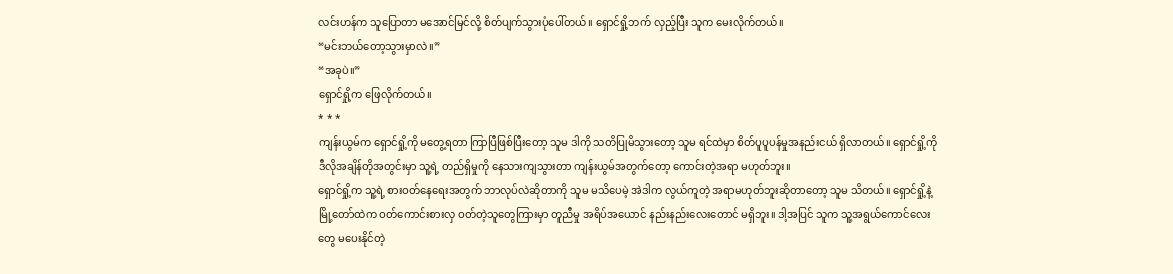လင်းဟန်က သူပြောတာ မအောင်မြင်လို့ စိတ်ပျက်သွားပုံပေါ်တယ်။ ရှောင်ရှို့ဘက် လှည့်ပြီး သူက မေးလိုက်တယ်။
“မင်းဘယ်တော့သွားမှာလဲ။”
“အခုပဲ။”
ရှောင်ရှို့က ဖြေလိုက်တယ်။
* * *
ကျန်းယွမ်က ရှောင်ရှို့ကို မတွေ့ရတာ ကြာပြီဖြစ်ပြီးတော့ သူမ ဒါကို သတိပြုမိသွားတော့ သူမ ရင်ထဲမှာ စိတ်ပူပူပန်မှုအနည်းငယ် ရှိလာတယ်။ ရှောင်ရှို့ကို ဒီလိုအချိန်တိုအတွင်းမှာ သူ့ရဲ့ တည်ရှိမှုကို နေသားကျသွားတာ ကျန်းယွမ်အတွက်တော့ ကောင်းတဲ့အရာ မဟုတ်ဘူး။
ရှောင်ရှို့က သူ့ရဲ့ စားဝတ်နေရေးအတွက် ဘာလုပ်လဲဆိုတာကို သူမ မသိပေမဲ့ အဲဒါက လွယ်ကူတဲ့ အရာမဟုတ်ဘူးဆိုတာတော့ သူမ သိတယ်။ ရှောင်ရှို့နဲ့ မြို့တော်ထဲက ဝတ်ကောင်းစားလှ ဝတ်တဲ့သူတွေကြားမှာ တူညီမှု အရိပ်အယောင် နည်းနည်းလေးတောင် မရှိဘူး။ ဒါ့အပြင် သူက သူ့အရွယ်ကောင်လေးတွေ မပေးနိုင်တဲ့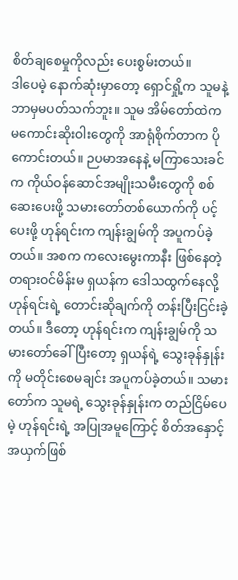စိတ်ချစေမှုကို‌လည်း ပေးစွမ်းတယ်။
ဒါပေမဲ့ နောက်ဆုံးမှာတော့ ရှောင်ရှို့က သူမနဲ့ ဘာမှမပတ်သက်ဘူး။ သူမ အိမ်တော်ထဲက မကောင်းဆိုးဝါးတွေကို အာရုံစိုက်တာက ပိုကောင်းတယ်။ ဉပမာအနေနဲ့ မကြာသေးခင်က ကိုယ်ဝန်ဆောင်အမျိုးသမီးတွေကို စစ်ဆေးပေးဖို့ သမားတော်တစ်ယောက်ကို ပင့်ပေးဖို့ ဟုန်ရင်းက ကျန်းချွမ်ကို အပူကပ်ခဲ့တယ်။ အစက ကလေးမွေးကာနီး ဖြစ်နေတဲ့ တရားဝင်မိန်းမ ရှယန်က ဒေါသထွက်နေလို့ ဟုန်ရင်းရဲ့ တောင်းဆိုချက်ကို တန်းပြီးငြင်းခဲ့တယ်။ ဒီတော့ ဟုန်ရင်းက ကျန်းချွမ်ကို သမားတော်ခေါ်ပြီးတော့ ရှယန်ရဲ့ သွေးခုန်နှုန်းကို မတိုင်းစေမချင်း အပူကပ်ခဲ့တယ်။ သမားတော်က သူမရဲ့ သွေးခုန်နှုန်းက တည်ငြိမ်ပေမဲ့ ဟုန်ရင်းရဲ့ အပြုအမူကြောင့် စိတ်အနှောင့်အယှက်ဖြစ်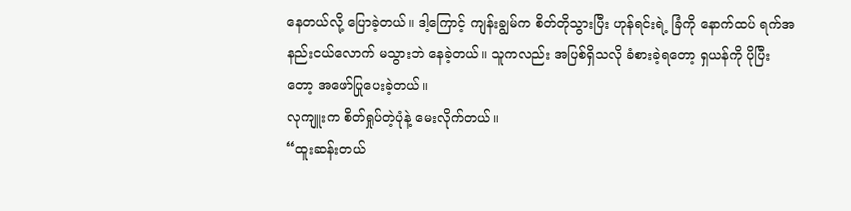နေတယ်လို့ ပြောခဲ့တယ်။ ဒါ့ကြောင့် ကျန်းချွမ်က စိတ်တိုသွားပြီး ဟုန်ရင်းရဲ့ ခြံကို နောက်ထပ် ရက်အနည်းငယ်လောက် မသွားဘဲ နေခဲ့တယ်။ သူကလည်း အပြစ်ရှိသလို ခံစားခဲ့ရတော့ ရှယန်ကို ပိုပြီးတော့ အဖော်ပြုပေးခဲ့တယ်။
လုကျူးက စိတ်ရှုပ်တဲ့ပုံနဲ့ မေးလိုက်တယ်။
“ထူးဆန်းတယ်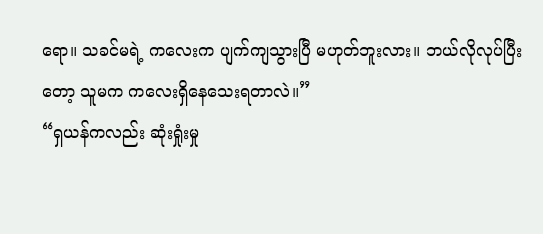ရော။ သခင်မရဲ့ ကလေးက ပျက်ကျသွားပြီ မဟုတ်ဘူးလား။ ဘယ်လိုလုပ်ပြီးတော့ သူမက ကလေးရှိနေသေးရတာလဲ။”
“ရှယန်ကလည်း ဆုံးရှုံးမှု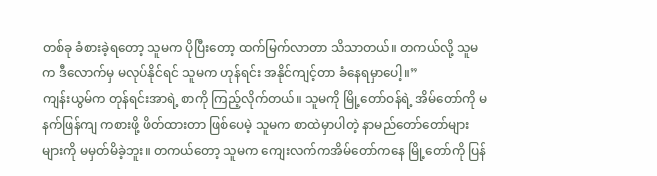တစ်ခု ခံစားခဲ့ရတော့ သူမက ပိုပြီးတော့ ထက်မြက်လာတာ သိသာတယ်။ တကယ်လို့ သူမက ဒီလောက်မှ မလုပ်နိုင်ရင် သူမက ဟုန်ရင်း အနိုင်ကျင့်တာ ခံနေရမှာပေါ့။”
ကျန်းယွမ်က တုန်ရင်းအာရဲ့ စာကို ကြည့်လိုက်တယ်။ သူမကို မြို့တော်ဝန်ရဲ့ အိမ်တော်ကို မနက်ဖြန်ကျ ကစားဖို့ ဖိတ်ထားတာ ဖြစ်ပေမဲ့ သူမက စာထဲမှာပါတဲ့ နာမည်တော်တော်များများကို မမှတ်မိခဲ့ဘူး။ တကယ်တော့ သူမက ကျေးလက်ကအိမ်တော်ကနေ မြို့တော်ကို ပြန်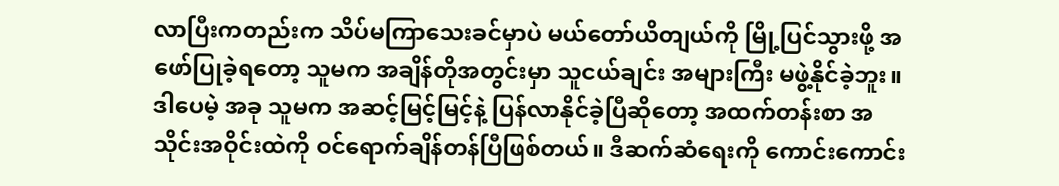လာပြီးကတည်းက သိပ်မကြာသေးခင်မှာပဲ မယ်တော်ယိတျယ်ကို မြို့ပြင်သွားဖို့ အဖော်ပြုခဲ့ရတော့ သူမက အချိန်တိုအတွင်းမှာ သူငယ်ချင်း အများကြီး မဖွဲ့နိုင်ခဲ့ဘူး။ ဒါပေမဲ့ အခု သူမက အဆင့်မြင့်မြင့်နဲ့ ပြန်လာနိုင်ခဲ့ပြီဆိုတော့ အထက်တန်းစာ အသိုင်းအဝိုင်းထဲကို ဝင်ရောက်ချိန်တန်ပြီဖြစ်တယ်။ ဒီဆက်ဆံရေးကို ကောင်းကောင်း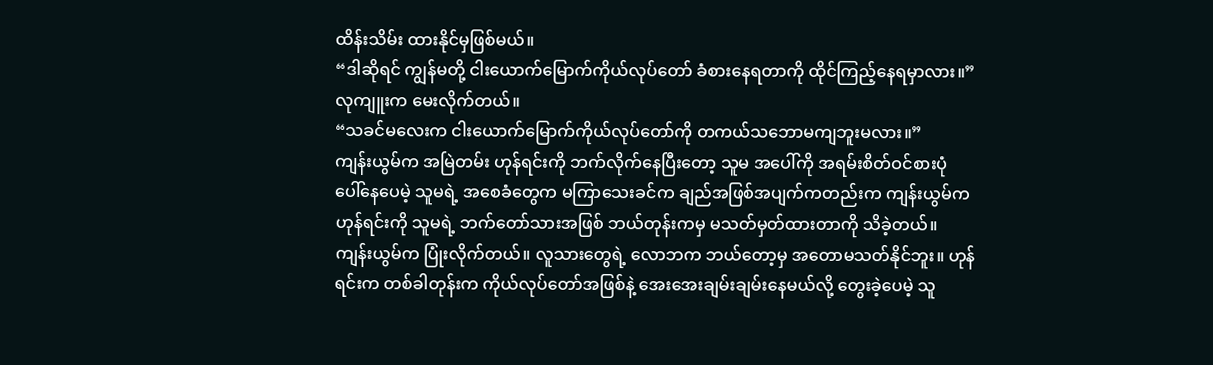ထိန်းသိမ်း ထားနိုင်မှဖြစ်မယ်။
“ဒါဆိုရင် ကျွန်မတို့ ငါးယောက်မြောက်ကိုယ်လုပ်တော် ခံစားနေရတာကို ထိုင်ကြည့်နေရမှာလား။”
လုကျူးက မေးလိုက်တယ်။
“သခင်မလေးက ငါးယောက်မြောက်ကိုယ်လုပ်တော်ကို တကယ်သဘောမကျဘူးမလား။”
ကျန်းယွမ်က အမြဲတမ်း ဟုန်ရင်းကို ဘက်လိုက်နေပြီးတော့ သူမ အပေါ်ကို အရမ်းစိတ်ဝင်စားပုံ ပေါ်နေပေမဲ့ သူမရဲ့ အစေခံတွေက မကြာသေးခင်က ချည်အဖြစ်အပျက်ကတည်းက ကျန်းယွမ်က ဟုန်ရင်းကို သူမရဲ့ ဘက်တော်သားအဖြစ် ဘယ်တုန်းကမှ မသတ်မှတ်ထားတာကို သိခဲ့တယ်။
ကျန်းယွမ်က ပြုံးလိုက်တယ်။ လူသားတွေရဲ့ လောဘက ဘယ်တော့မှ အတောမသတ်နိုင်ဘူး။ ဟုန်ရင်းက တစ်ခါတုန်းက ကိုယ်လုပ်တော်အဖြစ်နဲ့ အေးအေးချမ်းချမ်းနေမယ်လို့ တွေးခဲ့ပေမဲ့ သူ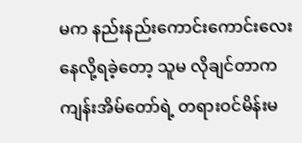မက နည်းနည်းကောင်းကောင်းလေး နေလို့ရခဲ့တော့ သူမ လိုချင်တာက ကျန်းအိမ်တော်ရဲ့ တရားဝင်မိန်းမ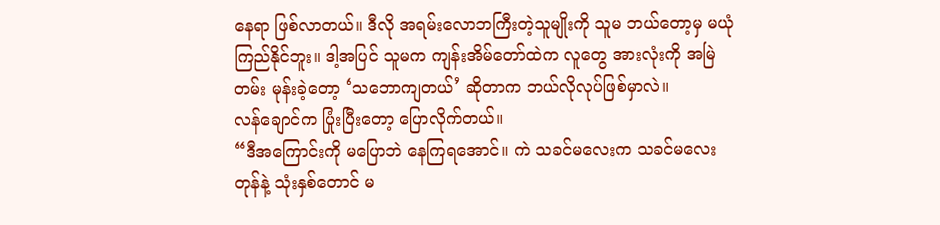နေရာ ဖြစ်လာတယ်။ ဒီလို အရမ်းလောဘကြီးတဲ့သူမျိုးကို သူမ ဘယ်တော့မှ မယုံကြည်နိုင်ဘူး။ ဒါ့အပြင် သူမက ကျန်းအိမ်တော်ထဲက လူတွေ အားလုံးကို အမြဲတမ်း မုန်းခဲ့တော့ ‘သဘောကျတယ်’ ဆိုတာက ဘယ်လိုလုပ်ဖြစ်မှာလဲ။
လန်ချောင်က ပြုံးပြီးတော့ ပြောလိုက်တယ်။
“ဒီအကြောင်းကို မပြောဘဲ နေကြရအောင်။ ကဲ သခင်မလေးက သခင်မလေးတုန်နဲ့ သုံးနှစ်တောင် မ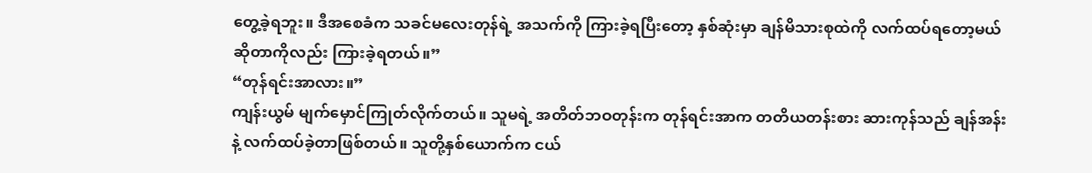တွေ့ခဲ့ရဘူး။ ဒီအစေခံက သခင်မလေးတုန်ရဲ့ အသက်ကို ကြားခဲ့ရပြီးတော့ နှစ်ဆုံးမှာ ချန်မိသားစုထဲကို လက်ထပ်ရတော့မယ်ဆိုတာကိုလည်း ကြားခဲ့ရတယ်။”
“တုန်ရင်းအာလား။”
ကျန်းယွမ် မျက်မှောင်ကြုတ်လိုက်တယ်။ သူမရဲ့ အတိတ်ဘဝတုန်းက တုန်ရင်းအာက တတိယတန်းစား ဆားကုန်သည် ချန်အန်းနဲ့ လက်ထပ်ခဲ့တာဖြစ်တယ်။ သူတို့နှစ်ယောက်က ငယ်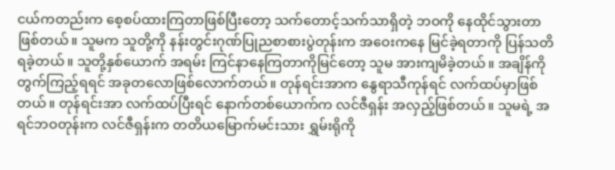ငယ်ကတည်းက စေ့စပ်ထားကြတာဖြစ်ပြီးတော့ သက်တောင့်သက်သာရှိတဲ့ ဘဝကို နေထိုင်သွားတာဖြစ်တယ်။ သူမက သူတို့ကို နန်းတွင်းဂုဏ်ပြုညစာစားပွဲတုန်းက အဝေးကနေ မြင်ခဲ့ရတာကို ပြန်သတိရခဲ့တယ်။ သူတို့နှစ်ယောက် အရမ်း ကြင်နာနေကြတာကိုမြင်တော့ သူမ အားကျမိခဲ့တယ်။ အချိန်ကို တွက်ကြည့်ရရင် အခုတလောဖြစ်လောက်တယ်။ တုန်ရင်းအာက နွေရာသီကုန်ရင် လက်ထပ်မှာဖြစ်တယ်။ တုန်ရင်းအာ လက်ထပ်ပြီးရင် နောက်တစ်ယောက်က လင်ဇီရှန်း အလှည့်ဖြစ်တယ်။ သူမရဲ့ အရင်ဘဝတုန်းက လင်ဇီရှန်းက တတိယမြောက်မင်းသား ရွှမ်းရိုကို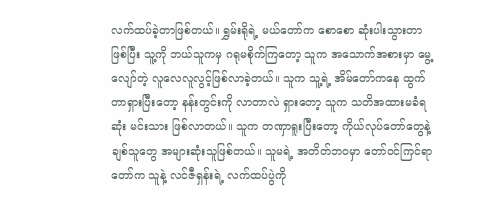လက်ထပ်ခဲ့တာဖြစ်တယ်။ ရွှမ်းရိုရဲ့ မယ်တော်က စောစော ဆုံးပါးသွားတာဖြစ်ပြီး သူ့ကို ဘယ်သူကမှ ဂရုမစိုက်ကြတော့ သူက အသောက်အစားမှာ မွေ့လျော်တဲ့ လူလေလူလွင့်ဖြစ်လာခဲ့တယ်။ သူက သူ့ရဲ့ အိမ်တော်ကနေ ထွက်တာရှားပြီးတော့ နန်းတွင်းကို လာတာလဲ ရှားတော့ သူက သတိအထားမခံရဆုံး မင်းသား ဖြစ်လာတယ်။ သူက တဏှာရူးပြီးတော့ ကိုယ်လုပ်တော်တွေနဲ့ ချစ်သူတွေ အများဆုံးသူဖြစ်တယ်။ သူမရဲ့ အတိတ်ဘဝမှာ တော်ဝင်ကြင်ရာတော်က သူနဲ့ လင်ဇီရှန်းရဲ့ လက်ထပ်ပွဲကို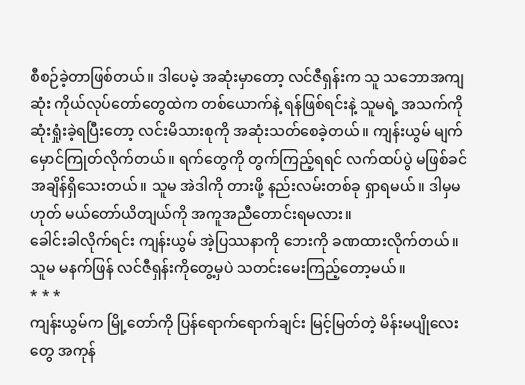စီစဉ်ခဲ့တာဖြစ်တယ်။ ဒါပေမဲ့ အဆုံးမှာတော့ လင်ဇီရှန်းက သူ သဘောအကျဆုံး ကိုယ်လုပ်တော်တွေထဲက တစ်ယောက်နဲ့ ရန်ဖြစ်ရင်းနဲ့ သူမရဲ့ အသက်ကို ဆုံးရှုံးခဲ့ရပြီးတော့ လင်းမိသားစုကို အဆုံးသတ်စေခဲ့တယ်။ ကျန်းယွမ် မျက်မှောင်ကြုတ်လိုက်တယ်။ ရက်တွေကို တွက်ကြည့်ရရင် လက်ထပ်ပွဲ မဖြစ်ခင် အချိန်ရှိသေးတယ်။ သူမ အဲဒါကို တားဖို့ နည်းလမ်းတစ်ခု ရှာရမယ်။ ဒါမှမဟုတ် မယ်တော်ယိတျယ်ကို အကူအညီတောင်းရမလား။
ခေါင်းခါလိုက်ရင်း ကျန်းယွမ် အဲ့ပြဿနာကို ဘေးကို ခဏထားလိုက်တယ်။ သူမ မနက်ဖြန် လင်ဇီရှန်းကိုတွေ့မှပဲ သတင်းမေးကြည့်တော့မယ်။
* * *
ကျန်းယွမ်က မြို့တော်ကို ပြန်ရောက်ရောက်ချင်း မြင့်မြတ်တဲ့ မိန်းမပျိုလေးတွေ အကုန်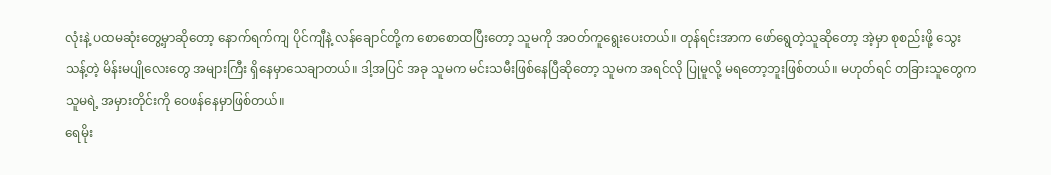လုံးနဲ့ ပထမဆုံးတွေ့မှာဆိုတော့ နောက်ရက်ကျ ပိုင်ကျီနဲ့ လန်ချောင်တို့က စောစောထပြီးတော့ သူမကို အဝတ်ကူရွေးပေးတယ်။ တုန်ရင်းအာက ဖော်ရွေတဲ့သူဆိုတော့ အဲ့မှာ စုစည်းဖို့ သွေးသန့်တဲ့ မိန်းမပျိုလေးတွေ အများကြီး ရှိနေမှာသေချာတယ်။ ဒါ့အပြင် အခု သူမက မင်းသမီးဖြစ်နေပြီဆိုတော့ သူမက အရင်လို ပြုမူလို့ မရတော့ဘူးဖြစ်တယ်။ မဟုတ်ရင် တခြားသူတွေက သူမရဲ့ အမှားတိုင်းကို ဝေဖန်နေမှာဖြစ်တယ်။
ရေမိုး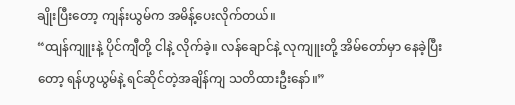ချိုးပြီးတော့ ကျန်းယွမ်က အမိန့်ပေးလိုက်တယ်။
“ထျန်ကျူးနဲ့ ပိုင်ကျီတို့ ငါနဲ့ လိုက်ခဲ့။ လန်ချောင်နဲ့ လုကျူးတို့ အိမ်တော်မှာ နေခဲ့ပြီးတော့ ရန်ဟွယွမ်နဲ့ ရင်ဆိုင်တဲ့အချိန်ကျ သတိထားဦးနော်။”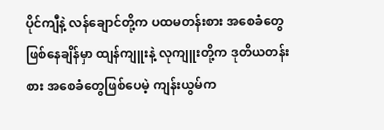ပိုင်ကျီနဲ့ လန်ချောင်တို့က ပထမတန်းစား အစေခံတွေ ဖြစ်နေချိန်မှာ ထျန်ကျူးနဲ့ လုကျူးတို့က ဒုတိယတန်းစား အစေခံတွေဖြစ်ပေမဲ့ ကျန်းယွမ်က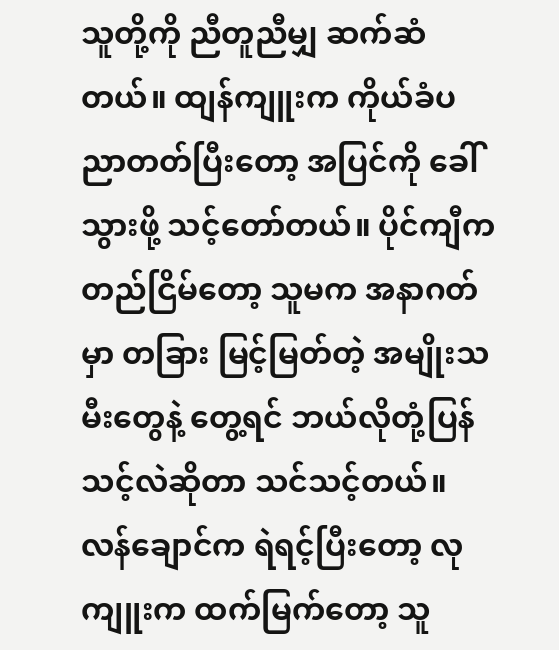သူတို့ကို ညီတူညီမျှ ဆက်ဆံတယ်။ ထျန်ကျူးက ကိုယ်ခံပညာတတ်ပြီးတော့ အပြင်ကို ခေါ်သွားဖို့ သင့်တော်တယ်။ ပိုင်ကျီက တည်ငြိမ်တော့ သူမက အနာဂတ်မှာ တခြား မြင့်မြတ်တဲ့ အမျိုးသမီးတွေနဲ့ တွေ့ရင် ဘယ်လိုတုံ့ပြန်သင့်လဲဆိုတာ သင်သင့်တယ်။ လန်ချောင်က ရဲရင့်ပြီးတော့ လုကျူးက ထက်မြက်တော့ သူ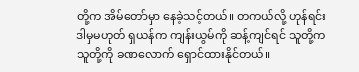တို့က အိမ်တော်မှာ နေခဲ့သင့်တယ်။ တကယ်လို့ ဟုန်ရင်း ဒါမှမဟုတ် ရှယန်က ကျန်းယွမ်ကို ဆန့်ကျင်ရင် သူတို့က သူတို့ကို ခဏ‌လောက် ရှောင်ထားနိုင်တယ်။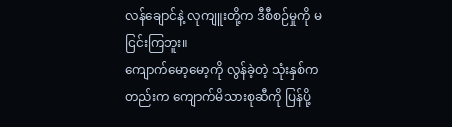လန်ချောင်နဲ့ လုကျူးတို့က ဒီစီစဉ်မှုကို မငြင်းကြဘူး။
ကျောက်မော့မော့ကို လွန်ခဲ့တဲ့ သုံးနှစ်ကတည်းက ကျောက်မိသားစုဆီကို ပြန်ပို့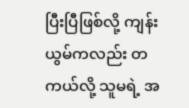ပြီးပြီဖြစ်လို့ ကျန်းယွမ်ကလည်း တကယ်လို့ သူမရဲ့ အ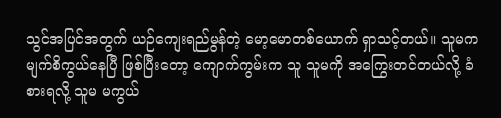သွင်အပြင်အတွက် ယဉ်ကျေးရည်မွန်တဲ့ မော့မောတစ်ယောက် ရှာသင့်တယ်။ သူမက မျက်စိကွယ်နေပြီ ဖြစ်ပြီးတော့ ကျောက်ကွမ်းက သူ သူမကို အကြွေးတင်တယ်လို့ ခံစားရလို့ သူမ မကွယ်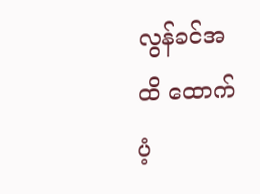လွန်ခင်အထိ ထောက်ပံ့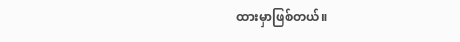ထားမှာဖြစ်တယ်။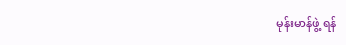မုန်းမာန်ဖွဲ့ ရန်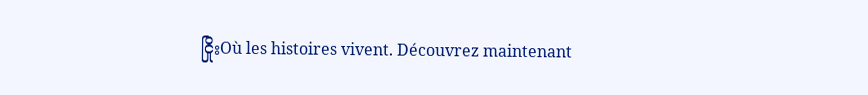ငြိုးOù les histoires vivent. Découvrez maintenant